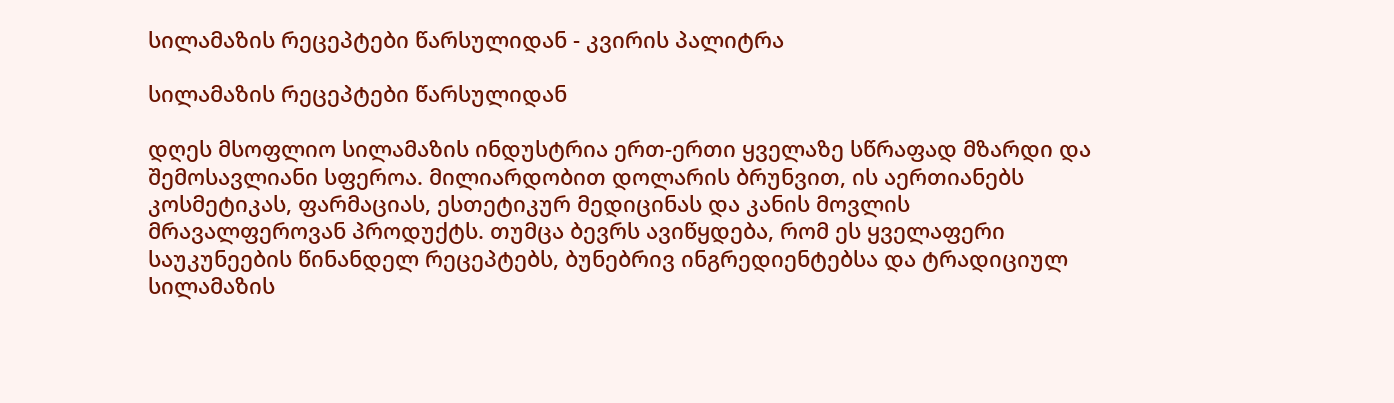სილამაზის რეცეპტები წარსულიდან - კვირის პალიტრა

სილამაზის რეცეპტები წარსულიდან

დღეს მსოფლიო სილამაზის ინდუსტრია ერთ-ერთი ყველაზე სწრაფად მზარდი და შემოსავლიანი სფეროა. მილიარდობით დოლარის ბრუნვით, ის აერთიანებს კოსმეტიკას, ფარმაციას, ესთეტიკურ მედიცინას და კანის მოვლის მრავალფეროვან პროდუქტს. თუმცა ბევრს ავიწყდება, რომ ეს ყველაფერი საუკუნეების წინანდელ რეცეპტებს, ბუნებრივ ინგრედიენტებსა და ტრადიციულ სილამაზის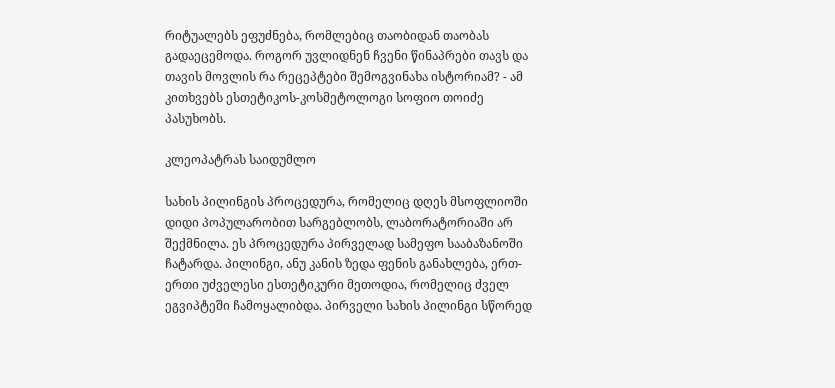რიტუალებს ეფუძნება, რომლებიც თაობიდან თაობას გადაეცემოდა. როგორ უვლიდნენ ჩვენი წინაპრები თავს და თავის მოვლის რა რეცეპტები შემოგვინახა ისტორიამ? - ამ კითხვებს ესთეტიკოს-კოსმეტოლოგი სოფიო თოიძე პასუხობს.

კლეოპატრას საიდუმლო

სახის პილინგის პროცედურა, რომელიც დღეს მსოფლიოში დიდი პოპულარობით სარგებლობს, ლაბორატორიაში არ შექმნილა. ეს პროცედურა პირველად სამეფო სააბაზანოში ჩატარდა. პილინგი, ანუ კანის ზედა ფენის განახლება, ერთ-ერთი უძველესი ესთეტიკური მეთოდია, რომელიც ძველ ეგვიპტეში ჩამოყალიბდა. პირველი სახის პილინგი სწორედ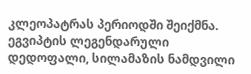კლეოპატრას პერიოდში შეიქმნა. ეგვიპტის ლეგენდარული დედოფალი, სილამაზის ნამდვილი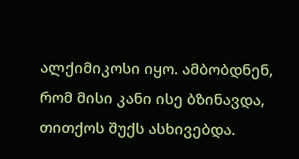ალქიმიკოსი იყო. ამბობდნენ, რომ მისი კანი ისე ბზინავდა, თითქოს შუქს ასხივებდა.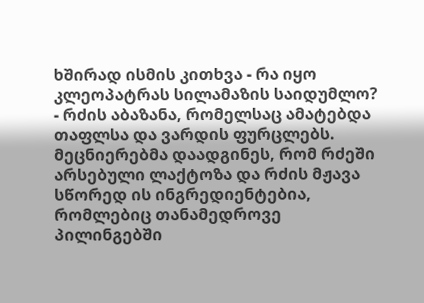ხშირად ისმის კითხვა - რა იყო კლეოპატრას სილამაზის საიდუმლო? - რძის აბაზანა, რომელსაც ამატებდა თაფლსა და ვარდის ფურცლებს. მეცნიერებმა დაადგინეს, რომ რძეში არსებული ლაქტოზა და რძის მჟავა სწორედ ის ინგრედიენტებია, რომლებიც თანამედროვე პილინგებში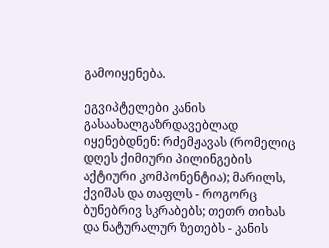გამოიყენება.

ეგვიპტელები კანის გასაახალგაზრდავებლად იყენებდნენ: რძემჟავას (რომელიც დღეს ქიმიური პილინგების აქტიური კომპონენტია); მარილს, ქვიშას და თაფლს - როგორც ბუნებრივ სკრაბებს; თეთრ თიხას და ნატურალურ ზეთებს - კანის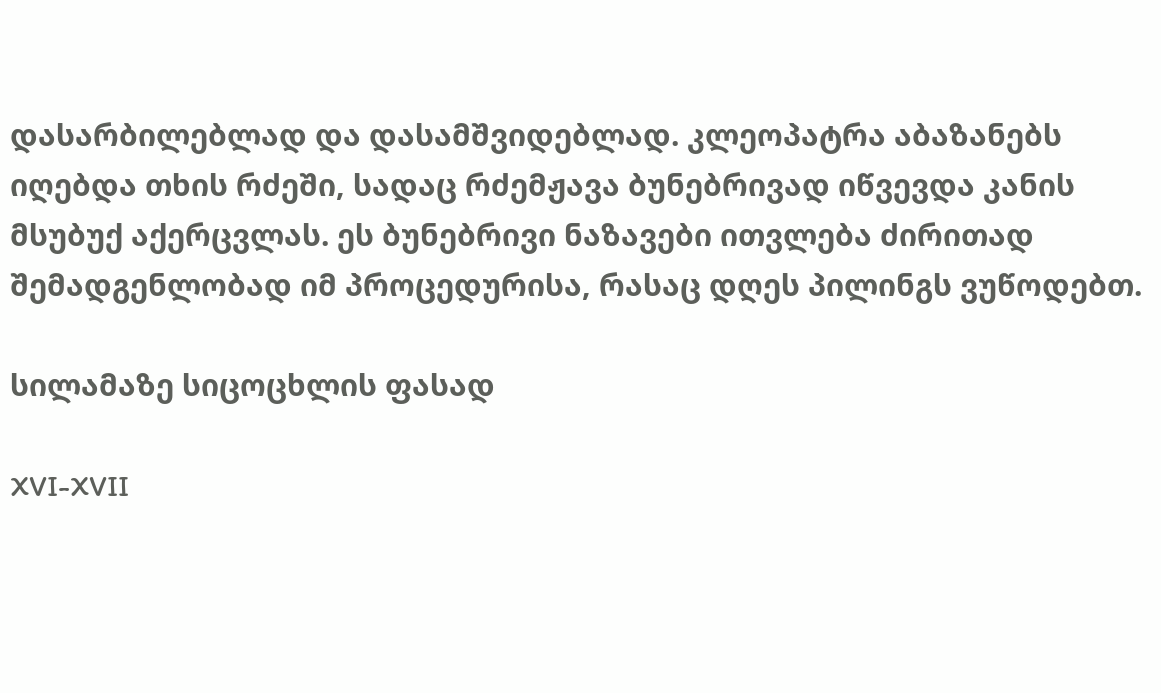დასარბილებლად და დასამშვიდებლად. კლეოპატრა აბაზანებს იღებდა თხის რძეში, სადაც რძემჟავა ბუნებრივად იწვევდა კანის მსუბუქ აქერცვლას. ეს ბუნებრივი ნაზავები ითვლება ძირითად შემადგენლობად იმ პროცედურისა, რასაც დღეს პილინგს ვუწოდებთ.

სილამაზე სიცოცხლის ფასად

XVI-XVII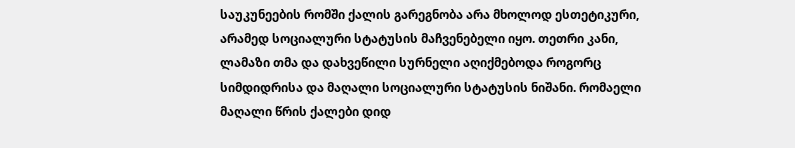საუკუნეების რომში ქალის გარეგნობა არა მხოლოდ ესთეტიკური, არამედ სოციალური სტატუსის მაჩვენებელი იყო. თეთრი კანი, ლამაზი თმა და დახვეწილი სურნელი აღიქმებოდა როგორც სიმდიდრისა და მაღალი სოციალური სტატუსის ნიშანი. რომაელი მაღალი წრის ქალები დიდ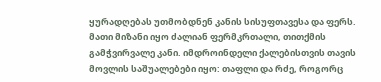ყურადღებას უთმობდნენ კანის სისუფთავესა და ფერს. მათი მიზანი იყო ძალიან ფერმკრთალი, თითქმის გამჭვირვალე კანი. იმდროინდელი ქალებისთვის თავის მოვლის საშუალებები იყო: თაფლი და რძე, როგორც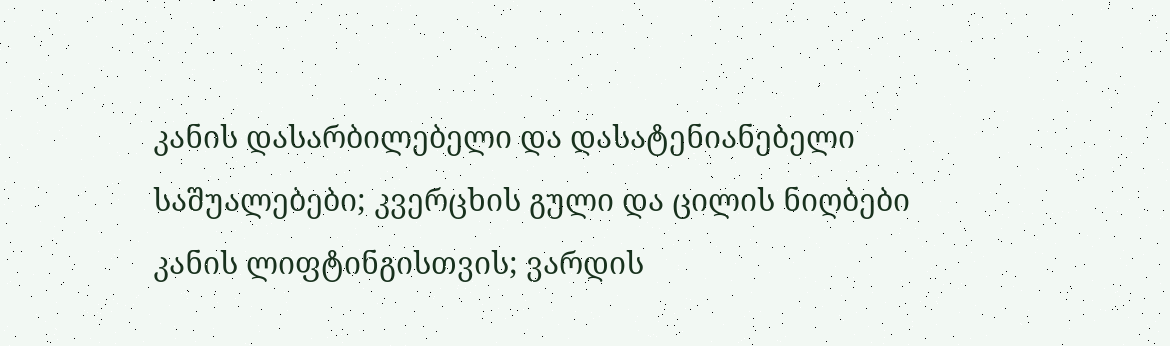კანის დასარბილებელი და დასატენიანებელი საშუალებები; კვერცხის გული და ცილის ნიღბები კანის ლიფტინგისთვის; ვარდის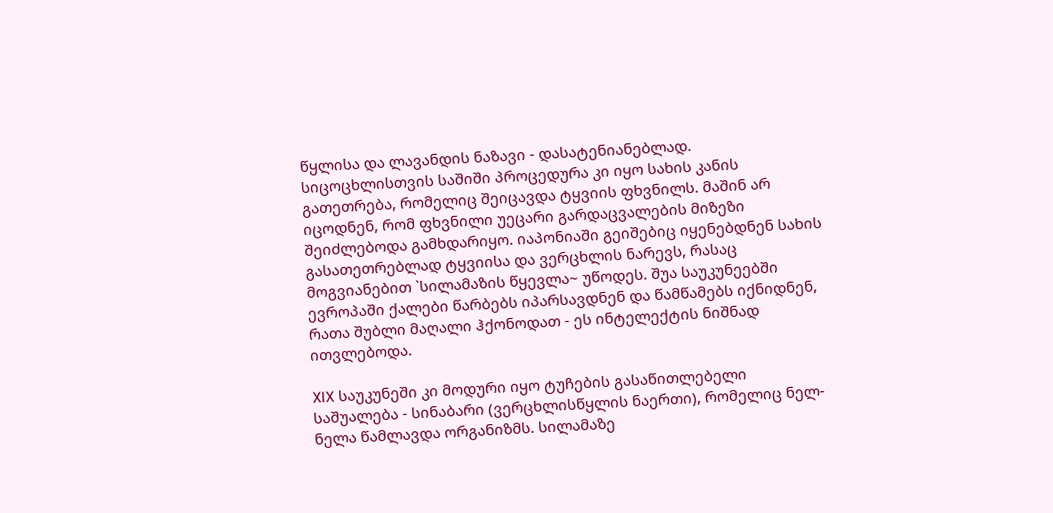წყლისა და ლავანდის ნაზავი - დასატენიანებლად. სიცოცხლისთვის საშიში პროცედურა კი იყო სახის კანის გათეთრება, რომელიც შეიცავდა ტყვიის ფხვნილს. მაშინ არ იცოდნენ, რომ ფხვნილი უეცარი გარდაცვალების მიზეზი შეიძლებოდა გამხდარიყო. იაპონიაში გეიშებიც იყენებდნენ სახის გასათეთრებლად ტყვიისა და ვერცხლის ნარევს, რასაც მოგვიანებით `სილამაზის წყევლა~ უწოდეს. შუა საუკუნეებში ევროპაში ქალები წარბებს იპარსავდნენ და წამწამებს იქნიდნენ, რათა შუბლი მაღალი ჰქონოდათ - ეს ინტელექტის ნიშნად ითვლებოდა.

XIX საუკუნეში კი მოდური იყო ტუჩების გასაწითლებელი საშუალება - სინაბარი (ვერცხლისწყლის ნაერთი), რომელიც ნელ-ნელა წამლავდა ორგანიზმს. სილამაზე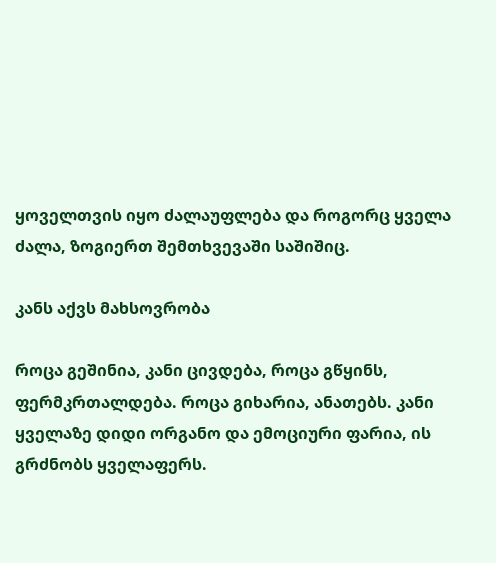ყოველთვის იყო ძალაუფლება და როგორც ყველა ძალა, ზოგიერთ შემთხვევაში საშიშიც.

კანს აქვს მახსოვრობა

როცა გეშინია, კანი ცივდება, როცა გწყინს, ფერმკრთალდება. როცა გიხარია, ანათებს. კანი ყველაზე დიდი ორგანო და ემოციური ფარია, ის გრძნობს ყველაფერს.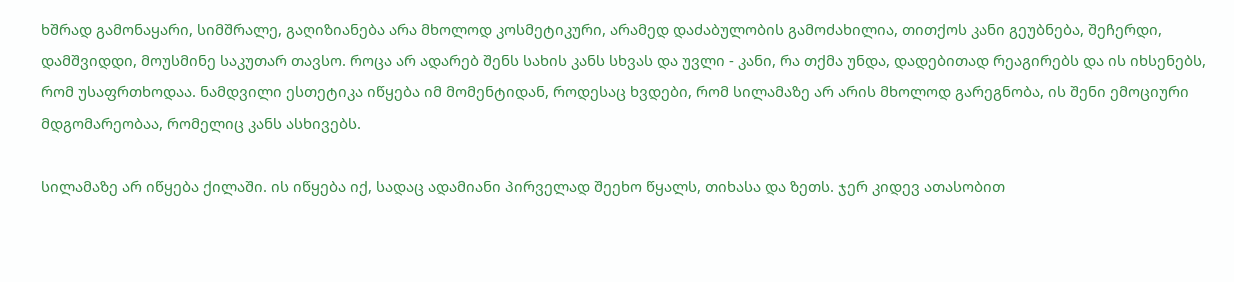ხშრად გამონაყარი, სიმშრალე, გაღიზიანება არა მხოლოდ კოსმეტიკური, არამედ დაძაბულობის გამოძახილია, თითქოს კანი გეუბნება, შეჩერდი, დამშვიდდი, მოუსმინე საკუთარ თავსო. როცა არ ადარებ შენს სახის კანს სხვას და უვლი - კანი, რა თქმა უნდა, დადებითად რეაგირებს და ის იხსენებს, რომ უსაფრთხოდაა. ნამდვილი ესთეტიკა იწყება იმ მომენტიდან, როდესაც ხვდები, რომ სილამაზე არ არის მხოლოდ გარეგნობა, ის შენი ემოციური მდგომარეობაა, რომელიც კანს ასხივებს.

სილამაზე არ იწყება ქილაში. ის იწყება იქ, სადაც ადამიანი პირველად შეეხო წყალს, თიხასა და ზეთს. ჯერ კიდევ ათასობით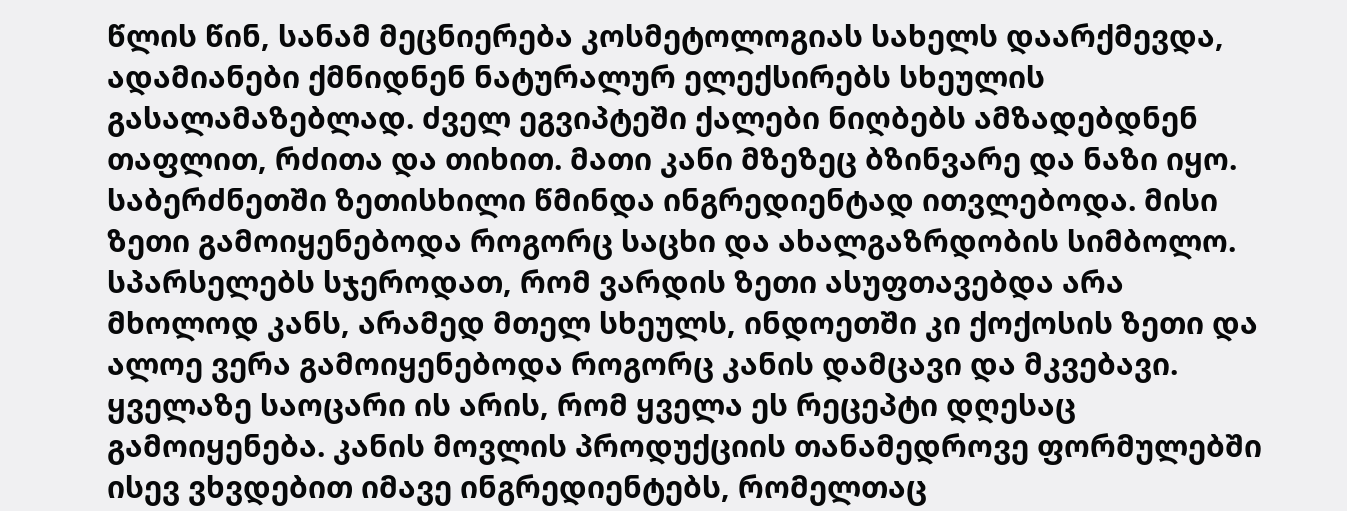წლის წინ, სანამ მეცნიერება კოსმეტოლოგიას სახელს დაარქმევდა, ადამიანები ქმნიდნენ ნატურალურ ელექსირებს სხეულის გასალამაზებლად. ძველ ეგვიპტეში ქალები ნიღბებს ამზადებდნენ თაფლით, რძითა და თიხით. მათი კანი მზეზეც ბზინვარე და ნაზი იყო. საბერძნეთში ზეთისხილი წმინდა ინგრედიენტად ითვლებოდა. მისი ზეთი გამოიყენებოდა როგორც საცხი და ახალგაზრდობის სიმბოლო. სპარსელებს სჯეროდათ, რომ ვარდის ზეთი ასუფთავებდა არა მხოლოდ კანს, არამედ მთელ სხეულს, ინდოეთში კი ქოქოსის ზეთი და ალოე ვერა გამოიყენებოდა როგორც კანის დამცავი და მკვებავი. ყველაზე საოცარი ის არის, რომ ყველა ეს რეცეპტი დღესაც გამოიყენება. კანის მოვლის პროდუქციის თანამედროვე ფორმულებში ისევ ვხვდებით იმავე ინგრედიენტებს, რომელთაც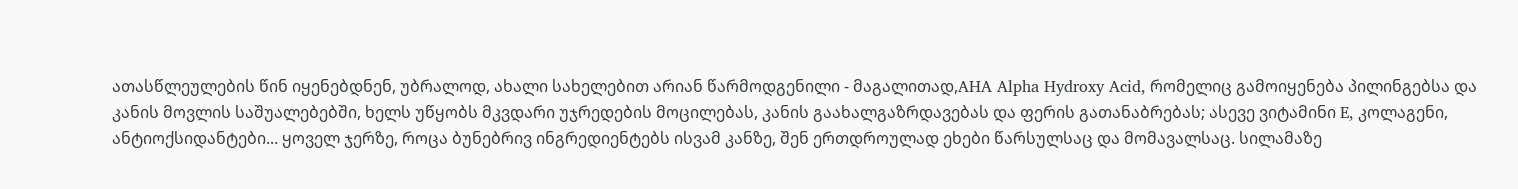ათასწლეულების წინ იყენებდნენ, უბრალოდ, ახალი სახელებით არიან წარმოდგენილი - მაგალითად,AHA Alpha Hydroxy Acid, რომელიც გამოიყენება პილინგებსა და კანის მოვლის საშუალებებში, ხელს უწყობს მკვდარი უჯრედების მოცილებას, კანის გაახალგაზრდავებას და ფერის გათანაბრებას; ასევე ვიტამინი E, კოლაგენი, ანტიოქსიდანტები... ყოველ ჯერზე, როცა ბუნებრივ ინგრედიენტებს ისვამ კანზე, შენ ერთდროულად ეხები წარსულსაც და მომავალსაც. სილამაზე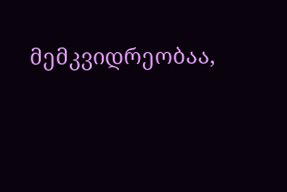მემკვიდრეობაა,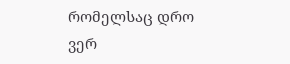რომელსაც დრო ვერ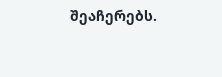შეაჩერებს.